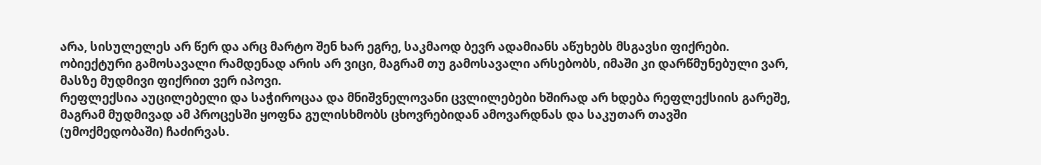არა, სისულელეს არ წერ და არც მარტო შენ ხარ ეგრე, საკმაოდ ბევრ ადამიანს აწუხებს მსგავსი ფიქრები.
ობიექტური გამოსავალი რამდენად არის არ ვიცი, მაგრამ თუ გამოსავალი არსებობს, იმაში კი დარწმუნებული ვარ, მასზე მუდმივი ფიქრით ვერ იპოვი.
რეფლექსია აუცილებელი და საჭიროცაა და მნიშვნელოვანი ცვლილებები ხშირად არ ხდება რეფლექსიის გარეშე, მაგრამ მუდმივად ამ პროცესში ყოფნა გულისხმობს ცხოვრებიდან ამოვარდნას და საკუთარ თავში (უმოქმედობაში) ჩაძირვას.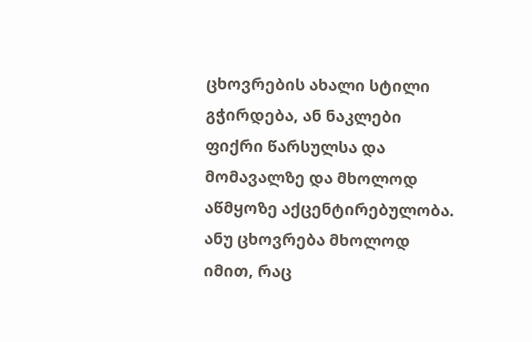ცხოვრების ახალი სტილი გჭირდება, ან ნაკლები ფიქრი წარსულსა და მომავალზე და მხოლოდ აწმყოზე აქცენტირებულობა. ანუ ცხოვრება მხოლოდ იმით, რაც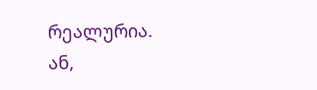რეალურია.
ან,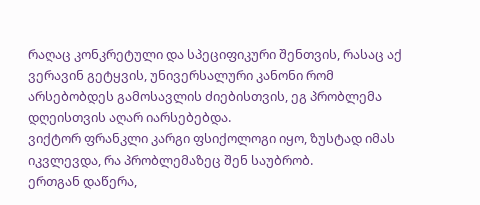რაღაც კონკრეტული და სპეციფიკური შენთვის, რასაც აქ ვერავინ გეტყვის, უნივერსალური კანონი რომ არსებობდეს გამოსავლის ძიებისთვის, ეგ პრობლემა დღეისთვის აღარ იარსებებდა.
ვიქტორ ფრანკლი კარგი ფსიქოლოგი იყო, ზუსტად იმას იკვლევდა, რა პრობლემაზეც შენ საუბრობ.
ერთგან დაწერა,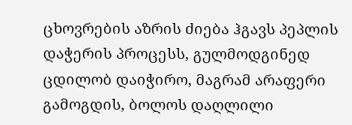ცხოვრების აზრის ძიება ჰგავს პეპლის დაჭერის პროცესს, გულმოდგინედ ცდილობ დაიჭირო, მაგრამ არაფერი გამოგდის, ბოლოს დაღლილი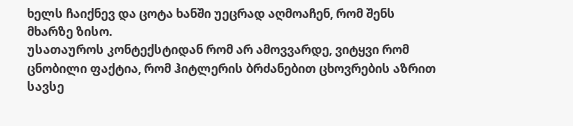ხელს ჩაიქნევ და ცოტა ხანში უეცრად აღმოაჩენ, რომ შენს მხარზე ზისო.
უსათაუროს კონტექსტიდან რომ არ ამოვვარდე, ვიტყვი რომ ცნობილი ფაქტია, რომ ჰიტლერის ბრძანებით ცხოვრების აზრით სავსე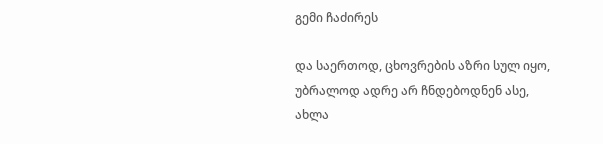გემი ჩაძირეს

და საერთოდ, ცხოვრების აზრი სულ იყო, უბრალოდ ადრე არ ჩნდებოდნენ ასე, ახლა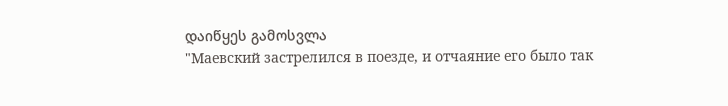დაიწყეს გამოსვლა
"Маевский застрелился в поезде, и отчаяние его было так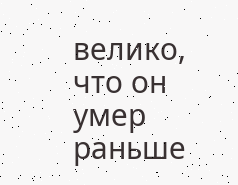велико, что он умер раньше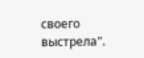своего выстрела".